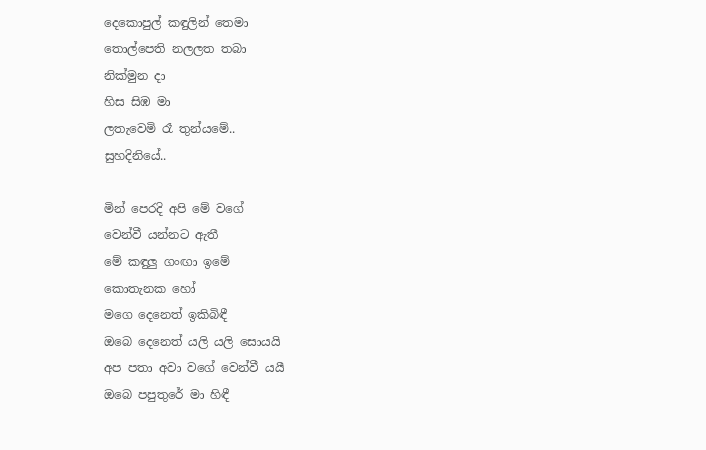දෙකොපුල් කඳුලින් තෙමා
තොල්පෙති නලලත තබා
නික්මුන දා
හිස සිඹ මා
ලතැවෙමි රෑ තුන්යමේ..
සුහදිනියේ..

මින් පෙරදි අපි මේ වගේ
වෙන්වී යන්නට ඇතී
මේ කඳුලු ගංඟා ඉමේ
කොතැනක හෝ
මගෙ දෙනෙත් ඉකිබිඳී
ඔබෙ දෙනෙත් යලි යලි සොයයි
අප පතා අවා වගේ වෙන්වී යයී
ඔබෙ පපුතුරේ මා හිඳී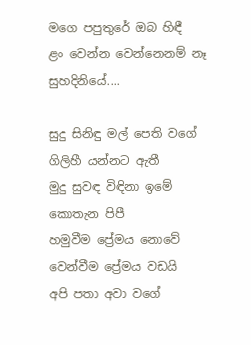මගෙ පපුතුරේ ඔබ හිඳී
ළං වෙන්න වෙන්නෙනම් නෑ
සුහදිනියේ....

සුදු සිනිඳු මල් පෙති වගේ
ගිලිහී යන්නට ඇතී
මුදු සුවඳ විඳිනා ඉමේ
කොතැන පිපී
හමුවීම ප්‍රේමය නොවේ
වෙන්වීම ප්‍රේමය වඩයි
අපි පතා අවා වගේ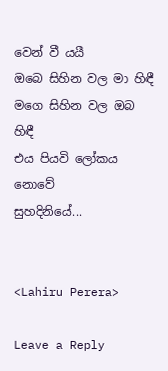වෙන් වී යයී
ඔබෙ සිහින වල මා හිඳී
මගෙ සිහින වල ඔබ හිඳී
එය පියවි ලෝකය නොවේ
සුහදිනියේ...


<Lahiru Perera>

Leave a Reply